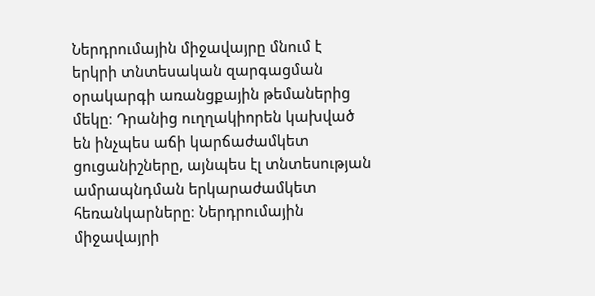Ներդրումային միջավայրը մնում է երկրի տնտեսական զարգացման օրակարգի առանցքային թեմաներից մեկը։ Դրանից ուղղակիորեն կախված են ինչպես աճի կարճաժամկետ ցուցանիշները, այնպես էլ տնտեսության ամրապնդման երկարաժամկետ հեռանկարները։ Ներդրումային միջավայրի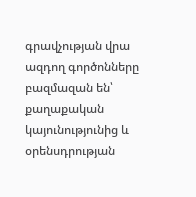գրավչության վրա ազդող գործոնները բազմազան են՝ քաղաքական կայունությունից և օրենսդրության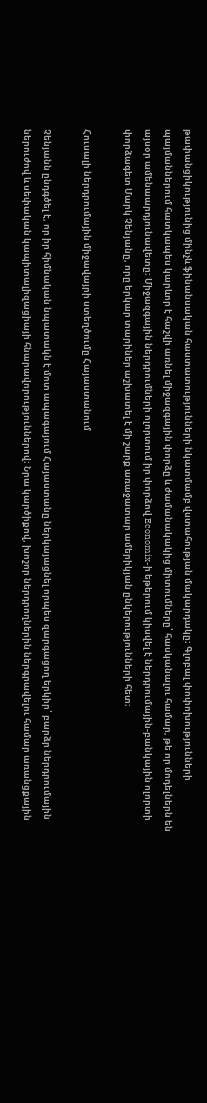թափանցիկությունից մինչև ֆինանսական հաստատությունների նկատմամբ վստահության մակարդակը։ Գլոբալ փոփոխությունների պայմաններում հատկապես կարևոր է հաշվի առնել միջազգային փորձը և ժամանակակից միտումները՝ հասկանալու համար, թե որ մոդելներն են այսօր ամենաարդյունավետը։ Միջազգային ներդրումների ոլորտում իր փորձով Economix-ի եթերում կիսվել է ներդրումային-բանկային ոլորտի փորձագետ Մարկ Չենյանը, որը երկար տարիներ աշխատել է մի շարք առաջատար ամերիկյան ընկերությունների հետ։

Հուսալի ներդրումային միջավայրի ստեղծումը Հայաստանում

Չենյանն ընդգծել է, որ իր հիմնական նպատակն է մոտ ապագայում Հայաստանը ներկայացնել որպես զարգացող երկիր՝ բարձր ներդրումային ներուժով և սեփական կապիտալիզացիայի հնարավորություններով։ Նրա կարծիքով, խոշոր ներդրողներին ներգրավելու համար առանցքային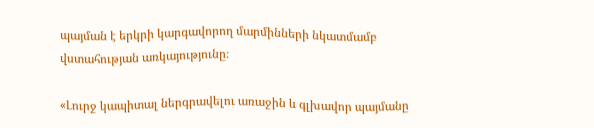պայման է երկրի կարգավորող մարմինների նկատմամբ վստահության առկայությունը։

«Լուրջ կապիտալ ներգրավելու առաջին և գլխավոր պայմանը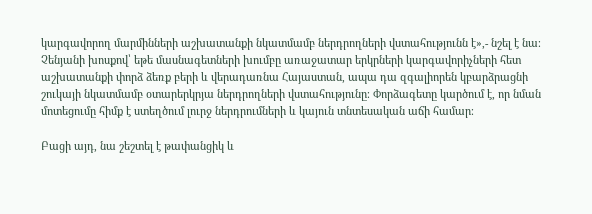կարգավորող մարմինների աշխատանքի նկատմամբ ներդրողների վստահությունն է»,- նշել է նա։ Չենյանի խոսքով՝ եթե մասնագետների խումբը առաջատար երկրների կարգավորիչների հետ աշխատանքի փորձ ձեռք բերի և վերադառնա Հայաստան, ապա դա զգալիորեն կբարձրացնի շուկայի նկատմամբ օտարերկրյա ներդրողների վստահությունը։ Փորձագետը կարծում է, որ նման մոտեցումը հիմք է ստեղծում լուրջ ներդրումների և կայուն տնտեսական աճի համար։

Բացի այդ, նա շեշտել է թափանցիկ և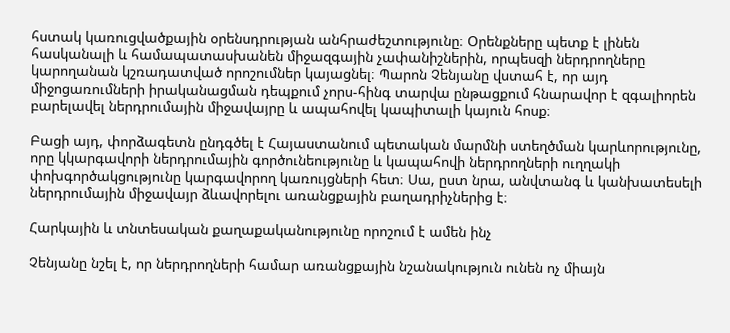հստակ կառուցվածքային օրենսդրության անհրաժեշտությունը։ Օրենքները պետք է լինեն հասկանալի և համապատասխանեն միջազգային չափանիշներին, որպեսզի ներդրողները կարողանան կշռադատված որոշումներ կայացնել։ Պարոն Չենյանը վստահ է, որ այդ միջոցառումների իրականացման դեպքում չորս-հինգ տարվա ընթացքում հնարավոր է զգալիորեն բարելավել ներդրումային միջավայրը և ապահովել կապիտալի կայուն հոսք։

Բացի այդ, փորձագետն ընդգծել է Հայաստանում պետական մարմնի ստեղծման կարևորությունը, որը կկարգավորի ներդրումային գործունեությունը և կապահովի ներդրողների ուղղակի փոխգործակցությունը կարգավորող կառույցների հետ։ Սա, ըստ նրա, անվտանգ և կանխատեսելի ներդրումային միջավայր ձևավորելու առանցքային բաղադրիչներից է։

Հարկային և տնտեսական քաղաքականությունը որոշում է ամեն ինչ

Չենյանը նշել է, որ ներդրողների համար առանցքային նշանակություն ունեն ոչ միայն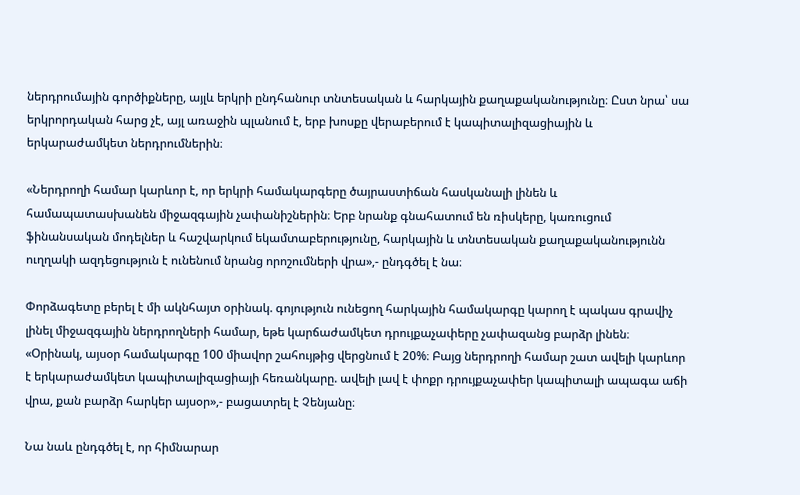ներդրումային գործիքները, այլև երկրի ընդհանուր տնտեսական և հարկային քաղաքականությունը։ Ըստ նրա՝ սա երկրորդական հարց չէ, այլ առաջին պլանում է, երբ խոսքը վերաբերում է կապիտալիզացիային և երկարաժամկետ ներդրումներին։

«Ներդրողի համար կարևոր է, որ երկրի համակարգերը ծայրաստիճան հասկանալի լինեն և համապատասխանեն միջազգային չափանիշներին։ Երբ նրանք գնահատում են ռիսկերը, կառուցում ֆինանսական մոդելներ և հաշվարկում եկամտաբերությունը, հարկային և տնտեսական քաղաքականությունն ուղղակի ազդեցություն է ունենում նրանց որոշումների վրա»,- ընդգծել է նա։

Փորձագետը բերել է մի ակնհայտ օրինակ. գոյություն ունեցող հարկային համակարգը կարող է պակաս գրավիչ լինել միջազգային ներդրողների համար, եթե կարճաժամկետ դրույքաչափերը չափազանց բարձր լինեն։ «Օրինակ, այսօր համակարգը 100 միավոր շահույթից վերցնում է 20%։ Բայց ներդրողի համար շատ ավելի կարևոր է երկարաժամկետ կապիտալիզացիայի հեռանկարը. ավելի լավ է փոքր դրույքաչափեր կապիտալի ապագա աճի վրա, քան բարձր հարկեր այսօր»,- բացատրել է Չենյանը։

Նա նաև ընդգծել է, որ հիմնարար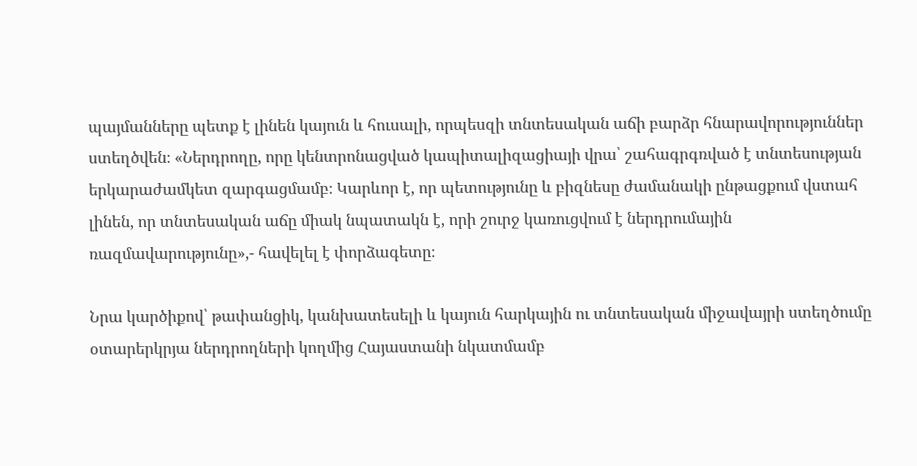պայմանները պետք է լինեն կայուն և հուսալի, որպեսզի տնտեսական աճի բարձր հնարավորություններ ստեղծվեն։ «Ներդրողը, որը կենտրոնացված կապիտալիզացիայի վրա՝ շահագրգռված է տնտեսության երկարաժամկետ զարգացմամբ։ Կարևոր է, որ պետությունը և բիզնեսը ժամանակի ընթացքում վստահ լինեն, որ տնտեսական աճը միակ նպատակն է, որի շուրջ կառուցվում է ներդրումային ռազմավարությունը»,- հավելել է փորձագետը։

Նրա կարծիքով՝ թափանցիկ, կանխատեսելի և կայուն հարկային ու տնտեսական միջավայրի ստեղծումը օտարերկրյա ներդրողների կողմից Հայաստանի նկատմամբ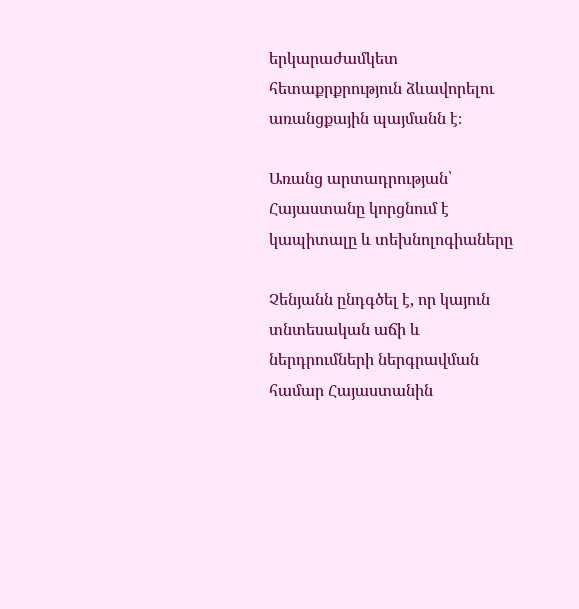երկարաժամկետ հետաքրքրություն ձևավորելու առանցքային պայմանն է։

Առանց արտադրության՝ Հայաստանը կորցնում է կապիտալը և տեխնոլոգիաները

Չենյանն ընդգծել է, որ կայուն տնտեսական աճի և ներդրումների ներգրավման համար Հայաստանին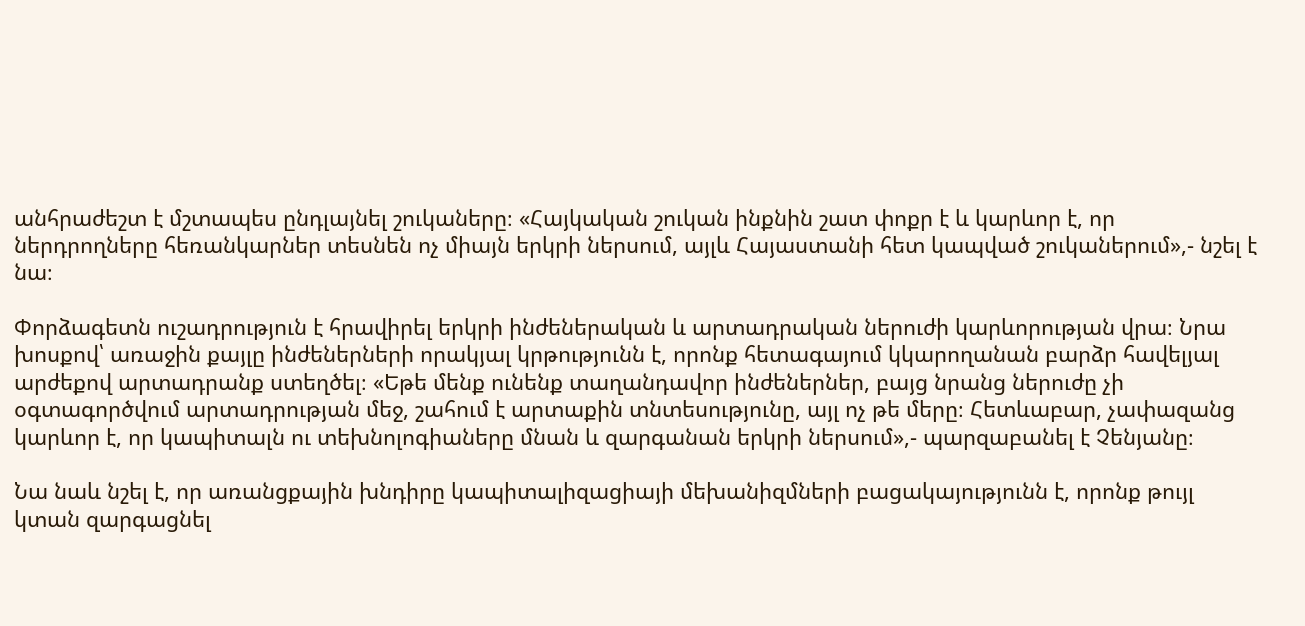անհրաժեշտ է մշտապես ընդլայնել շուկաները։ «Հայկական շուկան ինքնին շատ փոքր է և կարևոր է, որ ներդրողները հեռանկարներ տեսնեն ոչ միայն երկրի ներսում, այլև Հայաստանի հետ կապված շուկաներում»,- նշել է նա։

Փորձագետն ուշադրություն է հրավիրել երկրի ինժեներական և արտադրական ներուժի կարևորության վրա։ Նրա խոսքով՝ առաջին քայլը ինժեներների որակյալ կրթությունն է, որոնք հետագայում կկարողանան բարձր հավելյալ արժեքով արտադրանք ստեղծել։ «Եթե մենք ունենք տաղանդավոր ինժեներներ, բայց նրանց ներուժը չի օգտագործվում արտադրության մեջ, շահում է արտաքին տնտեսությունը, այլ ոչ թե մերը։ Հետևաբար, չափազանց կարևոր է, որ կապիտալն ու տեխնոլոգիաները մնան և զարգանան երկրի ներսում»,- պարզաբանել է Չենյանը։

Նա նաև նշել է, որ առանցքային խնդիրը կապիտալիզացիայի մեխանիզմների բացակայությունն է, որոնք թույլ կտան զարգացնել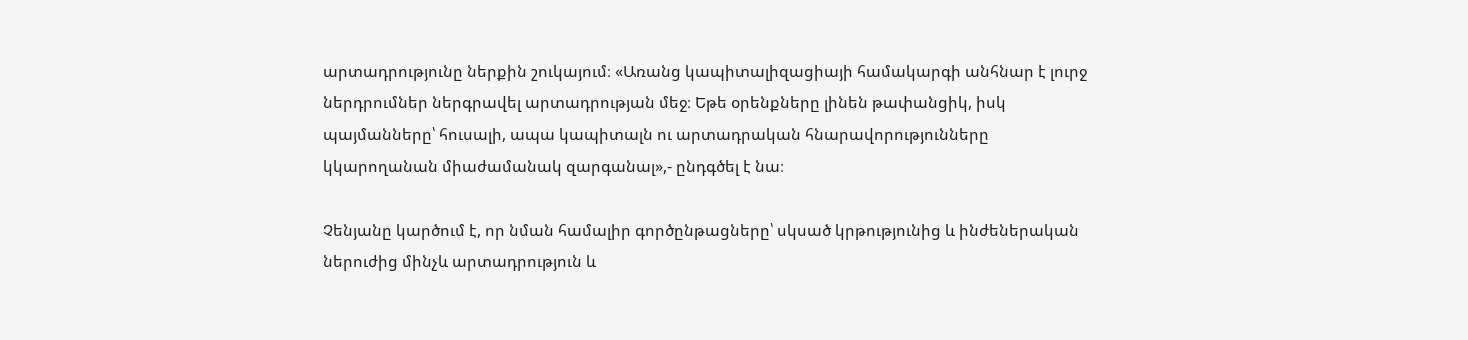արտադրությունը ներքին շուկայում։ «Առանց կապիտալիզացիայի համակարգի անհնար է լուրջ ներդրումներ ներգրավել արտադրության մեջ։ Եթե օրենքները լինեն թափանցիկ, իսկ պայմանները՝ հուսալի, ապա կապիտալն ու արտադրական հնարավորությունները կկարողանան միաժամանակ զարգանալ»,- ընդգծել է նա։

Չենյանը կարծում է, որ նման համալիր գործընթացները՝ սկսած կրթությունից և ինժեներական ներուժից մինչև արտադրություն և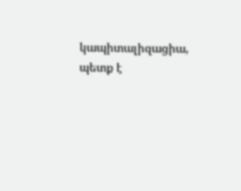կապիտալիզացիա, պետք է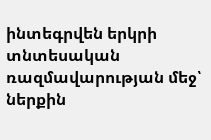ինտեգրվեն երկրի տնտեսական ռազմավարության մեջ՝ ներքին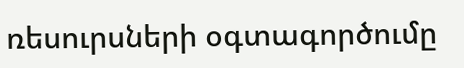ռեսուրսների օգտագործումը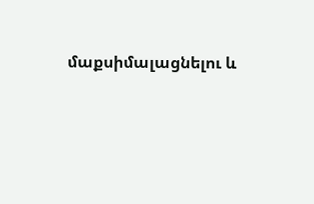մաքսիմալացնելու և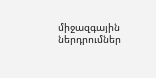միջազգային ներդրումներ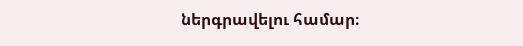ներգրավելու համար։